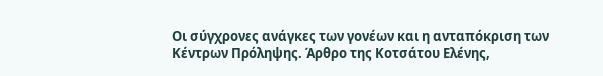Οι σύγχρονες ανάγκες των γονέων και η ανταπόκριση των Κέντρων Πρόληψης. Άρθρο της Κοτσάτου Ελένης,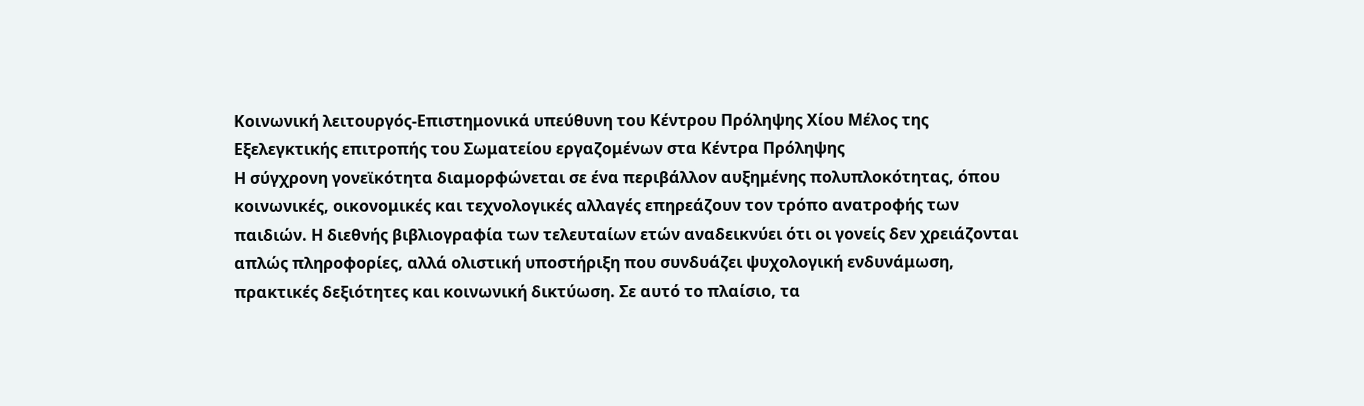Κοινωνική λειτουργός-Επιστημονικά υπεύθυνη του Κέντρου Πρόληψης Χίου Μέλος της Εξελεγκτικής επιτροπής του Σωματείου εργαζομένων στα Κέντρα Πρόληψης
Η σύγχρονη γονεϊκότητα διαμορφώνεται σε ένα περιβάλλον αυξημένης πολυπλοκότητας, όπου κοινωνικές, οικονομικές και τεχνολογικές αλλαγές επηρεάζουν τον τρόπο ανατροφής των παιδιών. Η διεθνής βιβλιογραφία των τελευταίων ετών αναδεικνύει ότι οι γονείς δεν χρειάζονται απλώς πληροφορίες, αλλά ολιστική υποστήριξη που συνδυάζει ψυχολογική ενδυνάμωση, πρακτικές δεξιότητες και κοινωνική δικτύωση. Σε αυτό το πλαίσιο, τα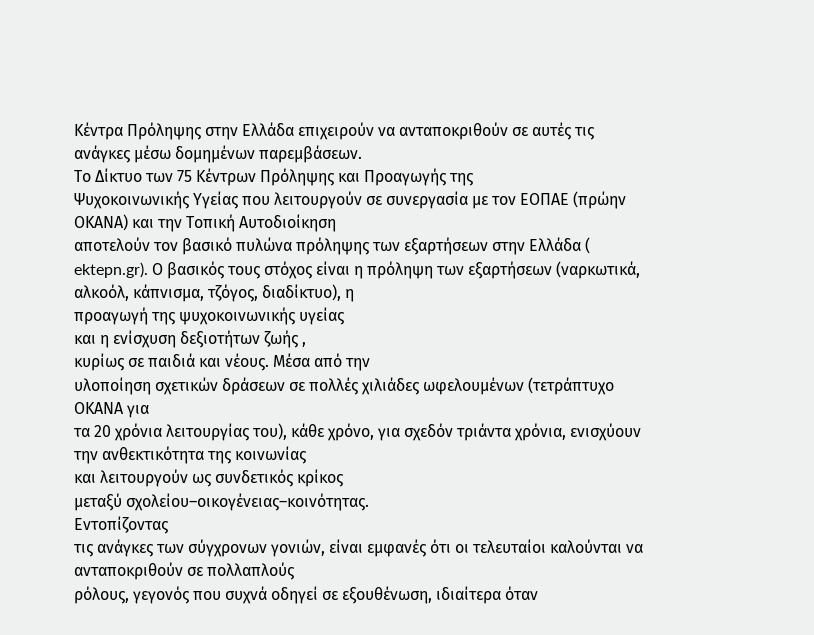Κέντρα Πρόληψης στην Ελλάδα επιχειρούν να ανταποκριθούν σε αυτές τις ανάγκες μέσω δομημένων παρεμβάσεων.
Το Δίκτυο των 75 Κέντρων Πρόληψης και Προαγωγής της
Ψυχοκοινωνικής Υγείας που λειτουργούν σε συνεργασία με τον ΕΟΠΑΕ (πρώην
ΟΚΑΝΑ) και την Τοπική Αυτοδιοίκηση
αποτελούν τον βασικό πυλώνα πρόληψης των εξαρτήσεων στην Ελλάδα (
ektepn.gr). Ο βασικός τους στόχος είναι η πρόληψη των εξαρτήσεων (ναρκωτικά,
αλκοόλ, κάπνισμα, τζόγος, διαδίκτυο), η
προαγωγή της ψυχοκοινωνικής υγείας
και η ενίσχυση δεξιοτήτων ζωής ,
κυρίως σε παιδιά και νέους. Μέσα από την
υλοποίηση σχετικών δράσεων σε πολλές χιλιάδες ωφελουμένων (τετράπτυχο ΟΚΑΝΑ για
τα 20 χρόνια λειτουργίας του), κάθε χρόνο, για σχεδόν τριάντα χρόνια, ενισχύουν την ανθεκτικότητα της κοινωνίας
και λειτουργούν ως συνδετικός κρίκος
μεταξύ σχολείου–οικογένειας–κοινότητας.
Εντοπίζοντας
τις ανάγκες των σύγχρονων γονιών, είναι εμφανές ότι οι τελευταίοι καλούνται να ανταποκριθούν σε πολλαπλούς
ρόλους, γεγονός που συχνά οδηγεί σε εξουθένωση, ιδιαίτερα όταν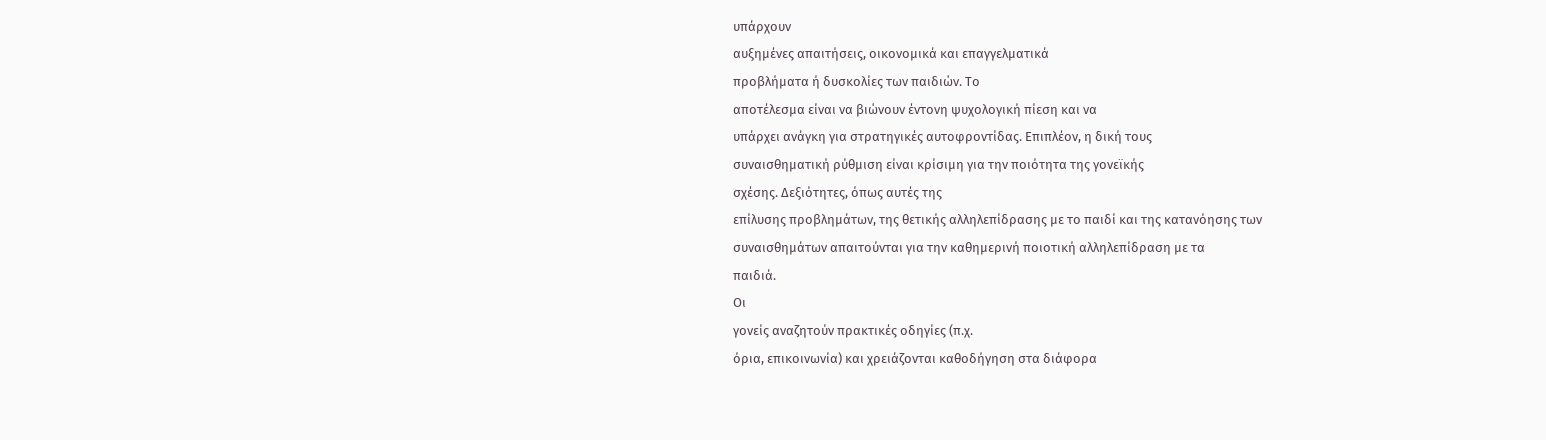υπάρχουν
αυξημένες απαιτήσεις, οικονομικά και επαγγελματικά
προβλήματα ή δυσκολίες των παιδιών. Το
αποτέλεσμα είναι να βιώνουν έντονη ψυχολογική πίεση και να
υπάρχει ανάγκη για στρατηγικές αυτοφροντίδας. Επιπλέον, η δική τους
συναισθηματική ρύθμιση είναι κρίσιμη για την ποιότητα της γονεϊκής
σχέσης. Δεξιότητες, όπως αυτές της
επίλυσης προβλημάτων, της θετικής αλληλεπίδρασης με το παιδί και της κατανόησης των
συναισθημάτων απαιτούνται για την καθημερινή ποιοτική αλληλεπίδραση με τα
παιδιά.
Οι
γονείς αναζητούν πρακτικές οδηγίες (π.χ.
όρια, επικοινωνία) και χρειάζονται καθοδήγηση στα διάφορα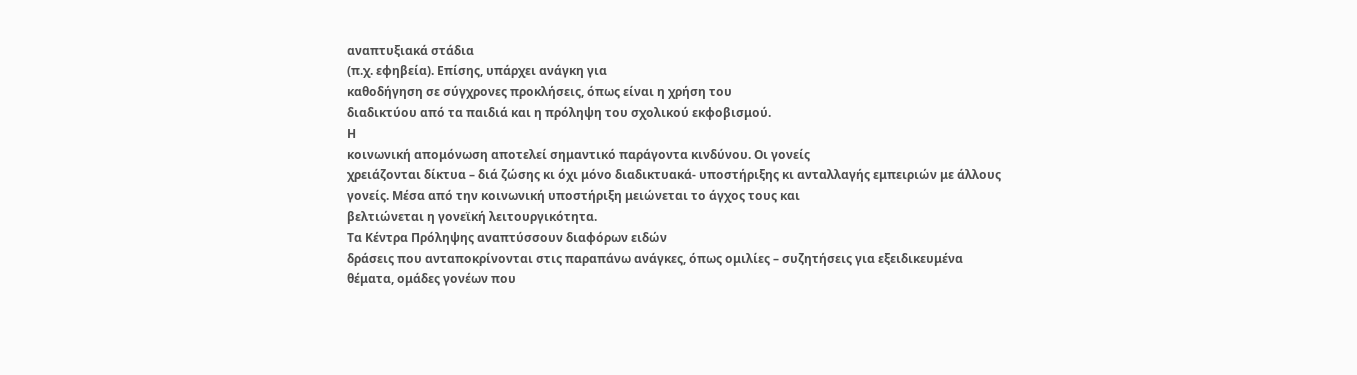αναπτυξιακά στάδια
(π.χ. εφηβεία). Επίσης, υπάρχει ανάγκη για
καθοδήγηση σε σύγχρονες προκλήσεις, όπως είναι η χρήση του
διαδικτύου από τα παιδιά και η πρόληψη του σχολικού εκφοβισμού.
Η
κοινωνική απομόνωση αποτελεί σημαντικό παράγοντα κινδύνου. Οι γονείς
χρειάζονται δίκτυα – διά ζώσης κι όχι μόνο διαδικτυακά- υποστήριξης κι ανταλλαγής εμπειριών με άλλους
γονείς. Μέσα από την κοινωνική υποστήριξη μειώνεται το άγχος τους και
βελτιώνεται η γονεϊκή λειτουργικότητα.
Τα Κέντρα Πρόληψης αναπτύσσουν διαφόρων ειδών
δράσεις που ανταποκρίνονται στις παραπάνω ανάγκες, όπως ομιλίες – συζητήσεις για εξειδικευμένα
θέματα, ομάδες γονέων που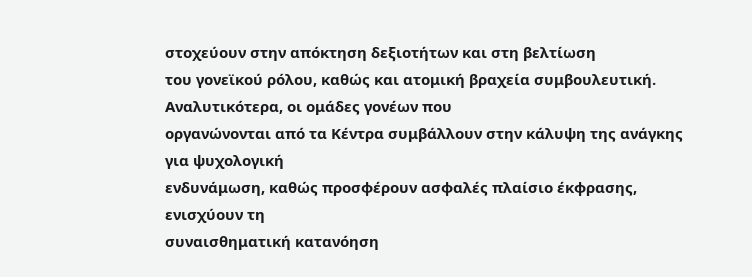στοχεύουν στην απόκτηση δεξιοτήτων και στη βελτίωση
του γονεϊκού ρόλου, καθώς και ατομική βραχεία συμβουλευτική.
Αναλυτικότερα, οι ομάδες γονέων που
οργανώνονται από τα Κέντρα συμβάλλουν στην κάλυψη της ανάγκης για ψυχολογική
ενδυνάμωση, καθώς προσφέρουν ασφαλές πλαίσιο έκφρασης, ενισχύουν τη
συναισθηματική κατανόηση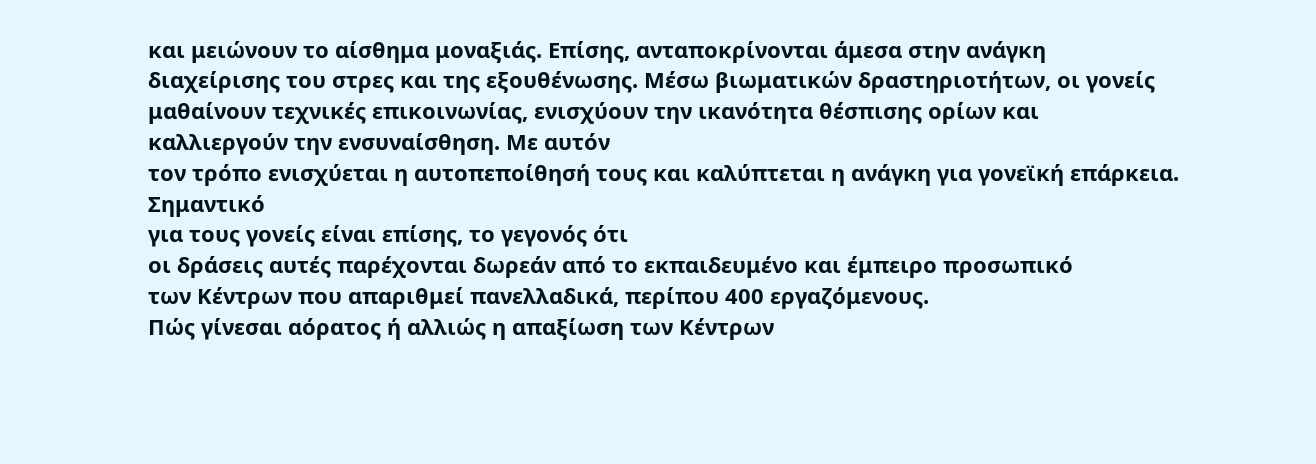και μειώνουν το αίσθημα μοναξιάς. Επίσης, ανταποκρίνονται άμεσα στην ανάγκη
διαχείρισης του στρες και της εξουθένωσης. Μέσω βιωματικών δραστηριοτήτων, οι γονείς
μαθαίνουν τεχνικές επικοινωνίας, ενισχύουν την ικανότητα θέσπισης ορίων και
καλλιεργούν την ενσυναίσθηση. Με αυτόν
τον τρόπο ενισχύεται η αυτοπεποίθησή τους και καλύπτεται η ανάγκη για γονεϊκή επάρκεια.
Σημαντικό
για τους γονείς είναι επίσης, το γεγονός ότι
οι δράσεις αυτές παρέχονται δωρεάν από το εκπαιδευμένο και έμπειρο προσωπικό
των Κέντρων που απαριθμεί πανελλαδικά, περίπου 400 εργαζόμενους.
Πώς γίνεσαι αόρατος ή αλλιώς η απαξίωση των Κέντρων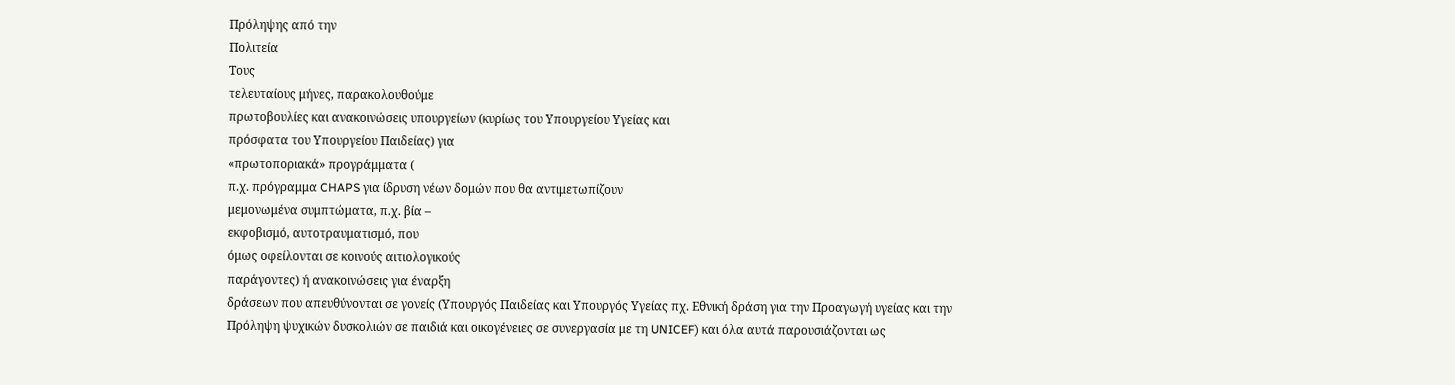Πρόληψης από την
Πολιτεία
Τους
τελευταίους μήνες, παρακολουθούμε
πρωτοβουλίες και ανακοινώσεις υπουργείων (κυρίως του Υπουργείου Υγείας και
πρόσφατα του Υπουργείου Παιδείας) για
«πρωτοποριακά» προγράμματα (
π.χ. πρόγραμμα CHAPS για ίδρυση νέων δομών που θα αντιμετωπίζουν
μεμονωμένα συμπτώματα, π.χ. βία –
εκφοβισμό, αυτοτραυματισμό, που
όμως οφείλονται σε κοινούς αιτιολογικούς
παράγοντες) ή ανακοινώσεις για έναρξη
δράσεων που απευθύνονται σε γονείς (Υπουργός Παιδείας και Υπουργός Υγείας πχ. Εθνική δράση για την Προαγωγή υγείας και την
Πρόληψη ψυχικών δυσκολιών σε παιδιά και οικογένειες σε συνεργασία με τη UNICEF) και όλα αυτά παρουσιάζονται ως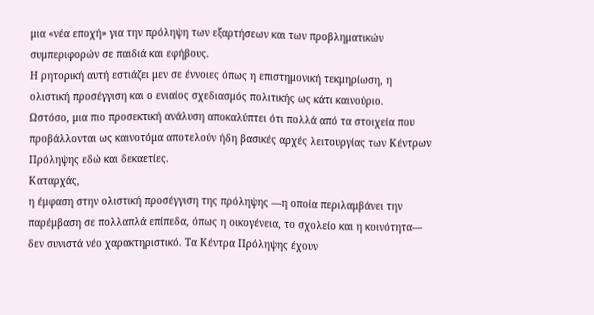μια «νέα εποχή» για την πρόληψη των εξαρτήσεων και των προβληματικών
συμπεριφορών σε παιδιά και εφήβους.
Η ρητορική αυτή εστιάζει μεν σε έννοιες όπως η επιστημονική τεκμηρίωση, η
ολιστική προσέγγιση και ο ενιαίος σχεδιασμός πολιτικής ως κάτι καινούριο.
Ωστόσο, μια πιο προσεκτική ανάλυση αποκαλύπτει ότι πολλά από τα στοιχεία που
προβάλλονται ως καινοτόμα αποτελούν ήδη βασικές αρχές λειτουργίας των Κέντρων
Πρόληψης εδώ και δεκαετίες.
Καταρχάς,
η έμφαση στην ολιστική προσέγγιση της πρόληψης —η οποία περιλαμβάνει την
παρέμβαση σε πολλαπλά επίπεδα, όπως η οικογένεια, το σχολείο και η κοινότητα—
δεν συνιστά νέο χαρακτηριστικό. Τα Κέντρα Πρόληψης έχουν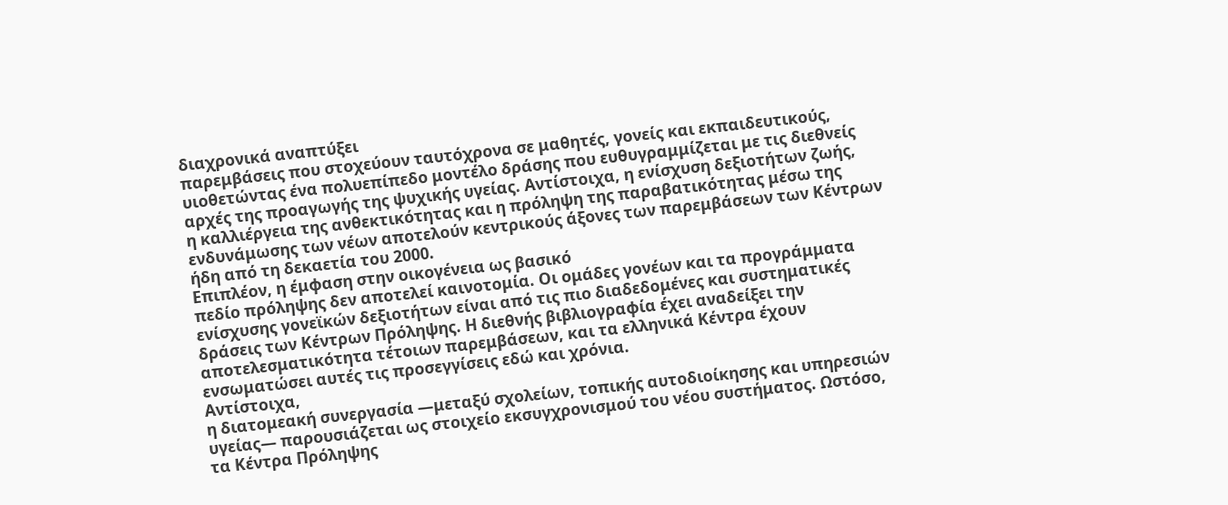διαχρονικά αναπτύξει
παρεμβάσεις που στοχεύουν ταυτόχρονα σε μαθητές, γονείς και εκπαιδευτικούς,
υιοθετώντας ένα πολυεπίπεδο μοντέλο δράσης που ευθυγραμμίζεται με τις διεθνείς
αρχές της προαγωγής της ψυχικής υγείας. Αντίστοιχα, η ενίσχυση δεξιοτήτων ζωής,
η καλλιέργεια της ανθεκτικότητας και η πρόληψη της παραβατικότητας μέσω της
ενδυνάμωσης των νέων αποτελούν κεντρικούς άξονες των παρεμβάσεων των Κέντρων
ήδη από τη δεκαετία του 2000.
Επιπλέον, η έμφαση στην οικογένεια ως βασικό
πεδίο πρόληψης δεν αποτελεί καινοτομία. Οι ομάδες γονέων και τα προγράμματα
ενίσχυσης γονεϊκών δεξιοτήτων είναι από τις πιο διαδεδομένες και συστηματικές
δράσεις των Κέντρων Πρόληψης. Η διεθνής βιβλιογραφία έχει αναδείξει την
αποτελεσματικότητα τέτοιων παρεμβάσεων, και τα ελληνικά Κέντρα έχουν
ενσωματώσει αυτές τις προσεγγίσεις εδώ και χρόνια.
Αντίστοιχα,
η διατομεακή συνεργασία —μεταξύ σχολείων, τοπικής αυτοδιοίκησης και υπηρεσιών
υγείας— παρουσιάζεται ως στοιχείο εκσυγχρονισμού του νέου συστήματος. Ωστόσο,
τα Κέντρα Πρόληψης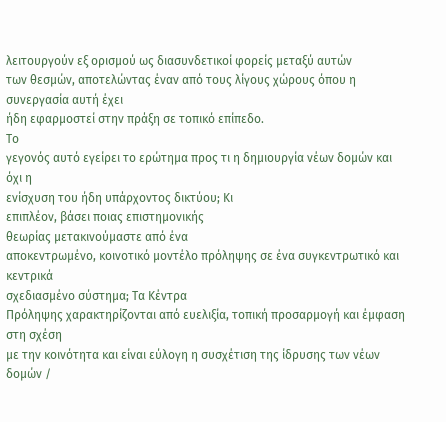λειτουργούν εξ ορισμού ως διασυνδετικοί φορείς μεταξύ αυτών
των θεσμών, αποτελώντας έναν από τους λίγους χώρους όπου η συνεργασία αυτή έχει
ήδη εφαρμοστεί στην πράξη σε τοπικό επίπεδο.
Το
γεγονός αυτό εγείρει το ερώτημα προς τι η δημιουργία νέων δομών και όχι η
ενίσχυση του ήδη υπάρχοντος δικτύου; Κι
επιπλέον, βάσει ποιας επιστημονικής
θεωρίας μετακινούμαστε από ένα
αποκεντρωμένο, κοινοτικό μοντέλο πρόληψης σε ένα συγκεντρωτικό και κεντρικά
σχεδιασμένο σύστημα; Τα Κέντρα
Πρόληψης χαρακτηρίζονται από ευελιξία, τοπική προσαρμογή και έμφαση στη σχέση
με την κοινότητα και είναι εύλογη η συσχέτιση της ίδρυσης των νέων δομών /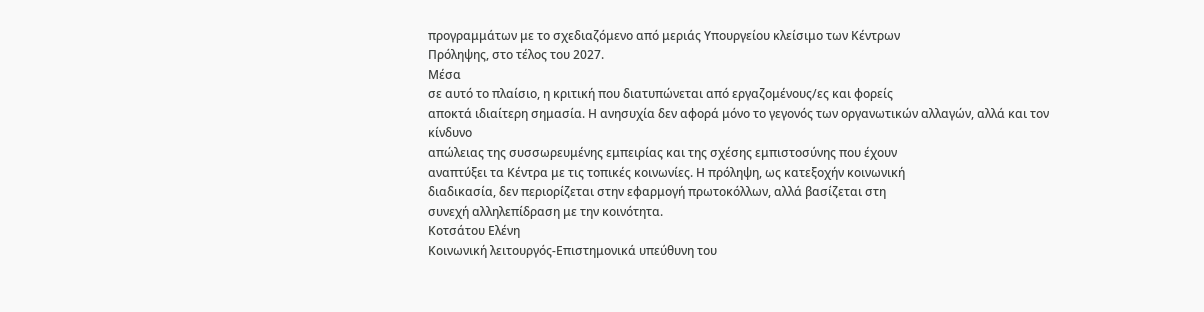προγραμμάτων με το σχεδιαζόμενο από μεριάς Υπουργείου κλείσιμο των Κέντρων
Πρόληψης, στο τέλος του 2027.
Μέσα
σε αυτό το πλαίσιο, η κριτική που διατυπώνεται από εργαζομένους/ες και φορείς
αποκτά ιδιαίτερη σημασία. Η ανησυχία δεν αφορά μόνο το γεγονός των οργανωτικών αλλαγών, αλλά και τον κίνδυνο
απώλειας της συσσωρευμένης εμπειρίας και της σχέσης εμπιστοσύνης που έχουν
αναπτύξει τα Κέντρα με τις τοπικές κοινωνίες. Η πρόληψη, ως κατεξοχήν κοινωνική
διαδικασία, δεν περιορίζεται στην εφαρμογή πρωτοκόλλων, αλλά βασίζεται στη
συνεχή αλληλεπίδραση με την κοινότητα.
Κοτσάτου Ελένη
Κοινωνική λειτουργός-Επιστημονικά υπεύθυνη του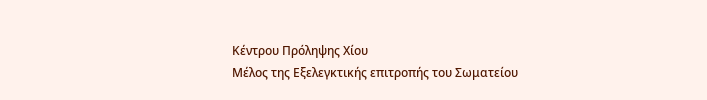Κέντρου Πρόληψης Χίου
Μέλος της Εξελεγκτικής επιτροπής του Σωματείου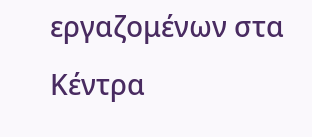εργαζομένων στα Κέντρα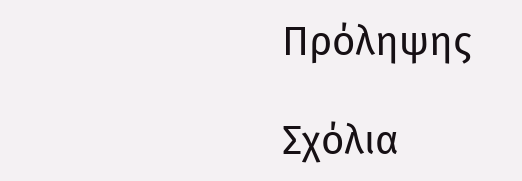Πρόληψης

Σχόλια